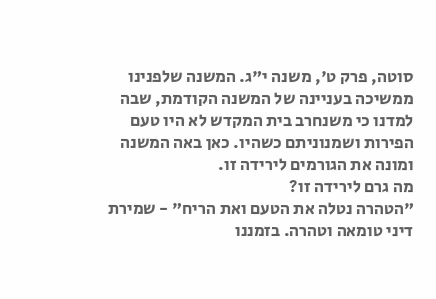סוטה, פרק ט', משנה י"ג. המשנה שלפנינו ממשיכה בעניינה של המשנה הקודמת, שבה למדנו כי משנחרב בית המקדש לא היו טעם הפירות ושמנוניתם כשהיו. כאן באה המשנה ומונה את הגורמים לירידה זו.
מה גרם לירידה זו?
"הטהרה נטלה את הטעם ואת הריח" - שמירת דיני טומאה וטהרה. בזמננו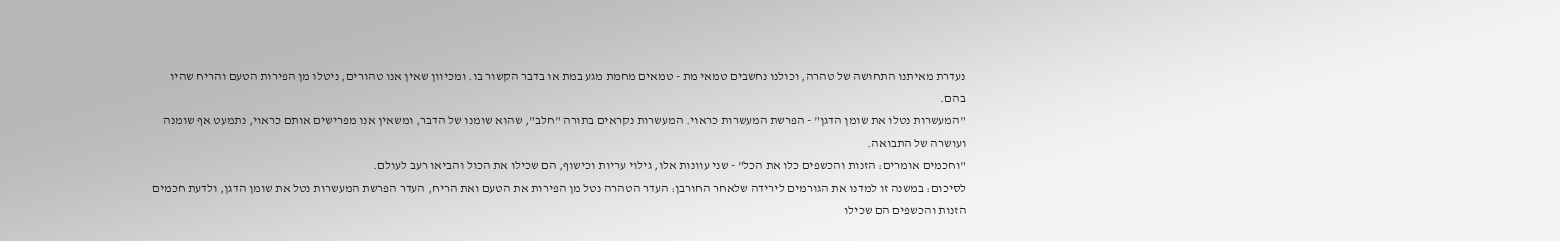נעדרת מאיתנו התחושה של טהרה, וכולנו נחשבים טמאי מת - טמאים מחמת מגע במת או בדבר הקשור בו. ומכיוון שאין אנו טהורים, ניטלו מן הפירות הטעם והריח שהיו בהם.
"המעשרות נטלו את שומן הדגן" - הפרשת המעשרות כראוי. המעשרות נקראים בתורה "חלב", שהוא שומנו של הדבר, ומשאין אנו מפרישים אותם כראוי, נתמעט אף שומנה ועושרה של התבואה.
"וחכמים אומרים: הזנות והכשפים כלו את הכל" - שני עוונות אלו, גילוי עריות וכישוף, הם שכילו את הכול והביאו רעב לעולם.
לסיכום: במשנה זו למדנו את הגורמים לירידה שלאחר החורבן: העדר הטהרה נטל מן הפירות את הטעם ואת הריח, העדר הפרשת המעשרות נטל את שומן הדגן, ולדעת חכמים הזנות והכשפים הם שכילו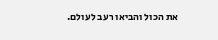את הכול והביאו רעב לעולם.